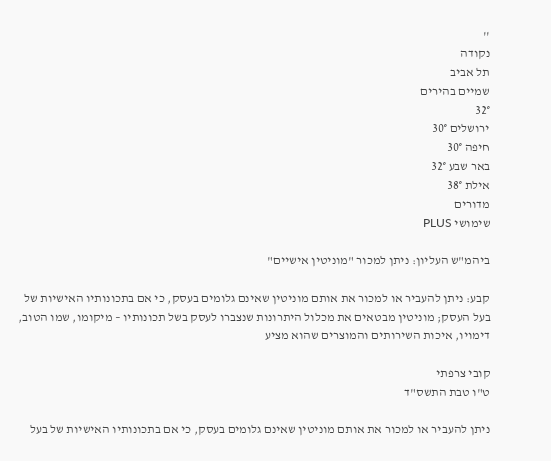''
נקודה
תל אביב
שמיים בהירים
32°
ירושלים 30°
חיפה 30°
באר שבע 32°
אילת 38°
מדורים
שימושי PLUS

ביהמ"ש העליון: ניתן למכור "מוניטין אישיים"

קבע: ניתן להעביר או למכור את אותם מוניטין שאינם גלומים בעסק, כי אם בתכונותיו האישיות של בעל העסק; מוניטין מבטאים את מכלול היתרונות שנצברו לעסק בשל תכונותיו – מיקומו, שמו הטוב, דימויו, איכות השירותים והמוצרים שהוא מציע

קובי צרפתי
ט"ו טבת התשס"ד

ניתן להעביר או למכור את אותם מוניטין שאינם גלומים בעסק, כי אם בתכונותיו האישיות של בעל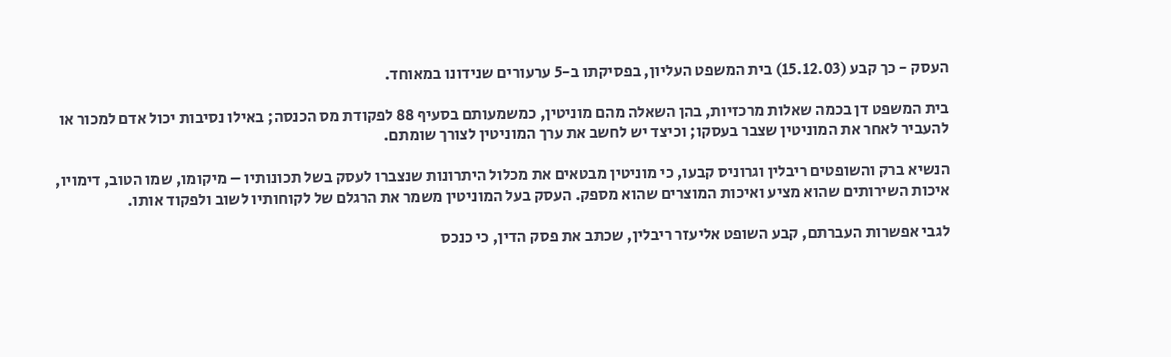העסק - כך קבע (15.12.03) בית המשפט העליון, בפסיקתו ב-5 ערעורים שנידונו במאוחד.

בית המשפט דן בכמה שאלות מרכזיות, בהן השאלה מהם מוניטין, כמשמעותם בסעיף 88 לפקודת מס הכנסה; באילו נסיבות יכול אדם למכור או להעביר לאחר את המוניטין שצבר בעסקו; וכיצד יש לחשב את ערך המוניטין לצורך שומתם.

הנשיא ברק והשופטים ריבלין וגרוניס קבעו, כי מוניטין מבטאים את מכלול היתרונות שנצברו לעסק בשל תכונותיו – מיקומו, שמו הטוב, דימויו, איכות השירותים שהוא מציע ואיכות המוצרים שהוא מספק. העסק בעל המוניטין משמר את הרגלם של לקוחותיו לשוב ולפקוד אותו.

לגבי אפשרות העברתם, קבע השופט אליעזר ריבלין, שכתב את פסק הדין, כי כנכס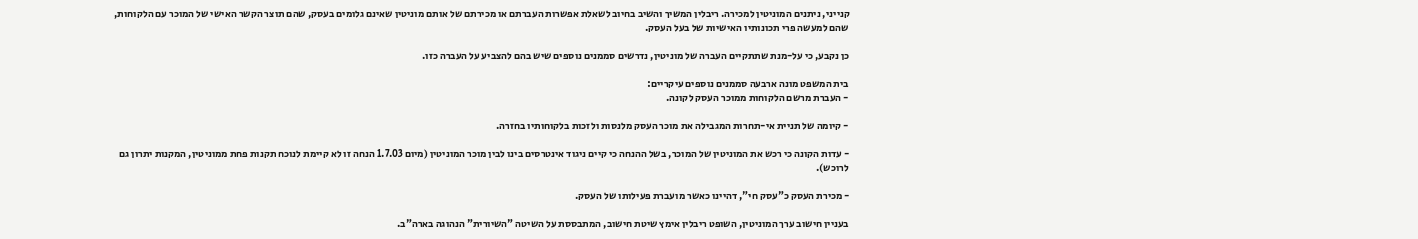קנייני, ניתנים המוניטין למכירה. ריבלין המשיך והשיב בחיוב לשאלת אפשרות העברתם או מכירתם של אותם מוניטין שאינם גלומים בעסק, שהם תוצר הקשר האישי של המוכר עם הלקוחות, שהם למעשה פרי תכונותיו האישיות של בעל העסק.

כן נקבע, כי על-מנת שתתקיים העברה של מוניטין, נדרשים סממנים נוספים שיש בהם להצביע על העברה כזו.

בית המשפט מונה ארבעה סממנים נוספים עיקריים:
- העברת מרשם הלקוחות ממוכר העסק לקונה.

- קיומה של תניית אי-תחרות המגבילה את מוכר העסק מלנסות ולזכות בלקוחותיו בחזרה.

- עדות הקונה כי רכש את המוניטין של המוכר, בשל ההנחה כי קיים ניגוד אינטרסים בינו לבין מוכר המוניטין (מיום 1.7.03 הנחה זו לא קיימת לנוכח תקנות פחת ממוניטין, המקנות יתרון גם לרוכש).

- מכירת העסק כ"עסק חי", דהיינו כאשר מועברת פעילותו של העסק.

בעניין חישוב ערך המוניטין, השופט ריבלין אימץ שיטת חישוב, המתבססת על השיטה "השיורית" הנהוגה בארה"ב.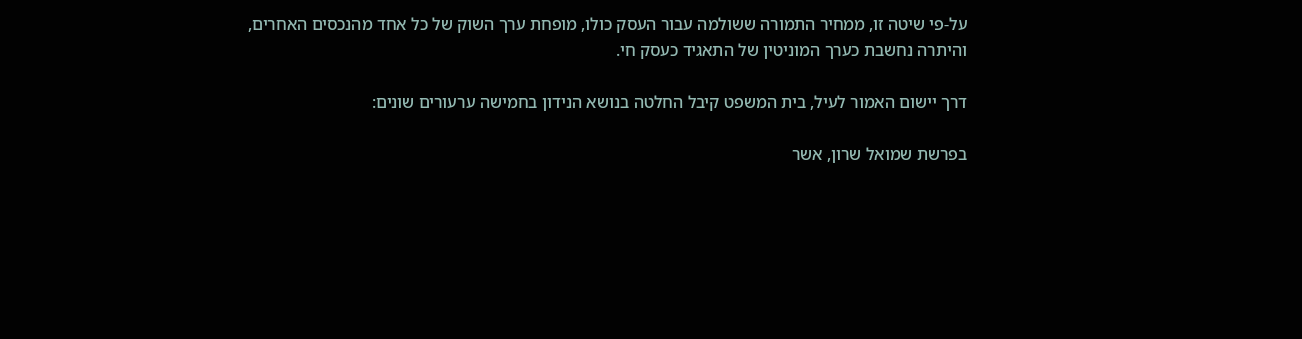על-פי שיטה זו, ממחיר התמורה ששולמה עבור העסק כולו, מופחת ערך השוק של כל אחד מהנכסים האחרים, והיתרה נחשבת כערך המוניטין של התאגיד כעסק חי.

דרך יישום האמור לעיל, בית המשפט קיבל החלטה בנושא הנידון בחמישה ערעורים שונים:

בפרשת שמואל שרון, אשר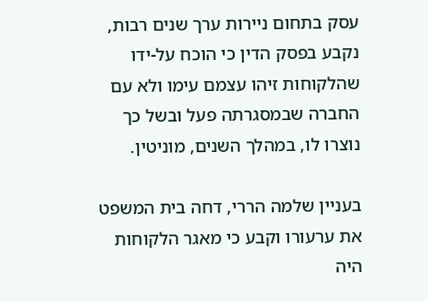עסק בתחום ניירות ערך שנים רבות, נקבע בפסק הדין כי הוכח על-ידו שהלקוחות זיהו עצמם עימו ולא עם החברה שבמסגרתה פעל ובשל כך נוצרו לו, במהלך השנים, מוניטין.

בעניין שלמה הררי, דחה בית המשפט את ערעורו וקבע כי מאגר הלקוחות היה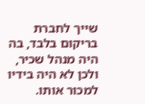שייך לחברת בריקום בלבד, בה היה מנהל שכיר, ולכן לא היה בידיו למכור אותו.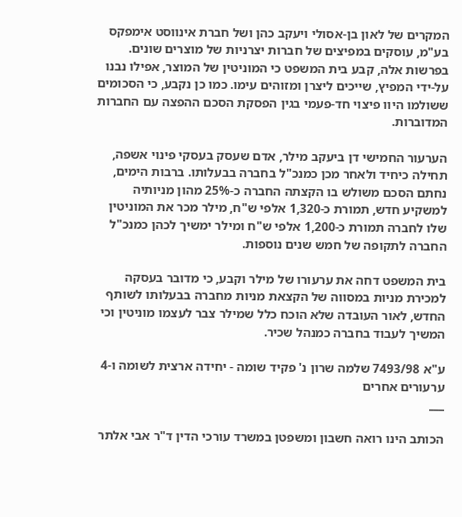המקרים של לאון בן-אסולי ויעקב כהן ושל חברת אינווסט אימפקס בע"מ, עוסקים במפיצים של חברות יצרניות של מוצרים שונים. בפרשות אלה, קבע בית המשפט כי המוניטין של המוצר, אפילו נבנו על-ידי המפיץ, שייכים ליצרן ומזוהים עימו. כמו כן נקבע, כי הסכומים ששולמו היוו פיצוי חד-פעמי בגין הפסקת הסכם ההפצה עם החברות המדוברות.

הערעור החמישי דן ביעקב מילר, אדם שעסק בעסקי פינוי אשפה, תחילה כיחיד ולאחר מכן כמנכ"ל בחברה בבעלותו. ברבות הימים, נחתם הסכם משולש בו הקצתה החברה כ-25% מהון מניותיה למשקיע חדש, תמורת כ-1,320 אלפי ש"ח, מילר מכר את המוניטין שלו לחברה תמורת כ-1,200 אלפי ש"ח ומילר ימשיך לכהן כמנכ"ל החברה לתקופה של חמש שנים נוספות.

בית המשפט דחה את ערעורו של מילר וקבע, כי מדובר בעסקה למכירת מניות במסווה של הקצאת מניות מחברה בבעלותו לשותף החדש, לאור העובדה שלא הוכח כלל שמילר צבר לעצמו מוניטין וכי המשיך לעבוד בחברה כמנהל שכיר.

ע"א 7493/98 שלמה שרון נ' פקיד שומה - יחידה ארצית לשומה ו-4 ערעורים אחרים
___

הכותב הינו רואה חשבון ומשפטן במשרד עורכי הדין ד"ר אבי אלתר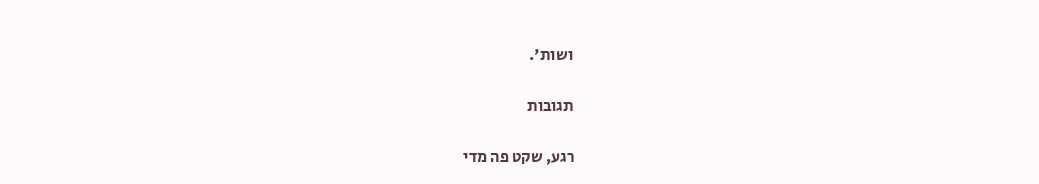ושות'.

תגובות

רגע, שקט פה מדי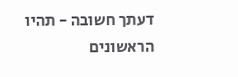דעתך חשובה - תהיו הראשונים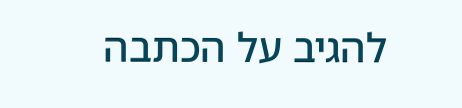להגיב על הכתבה